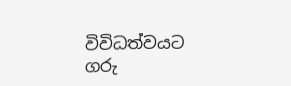විවිධත්වයට ගරු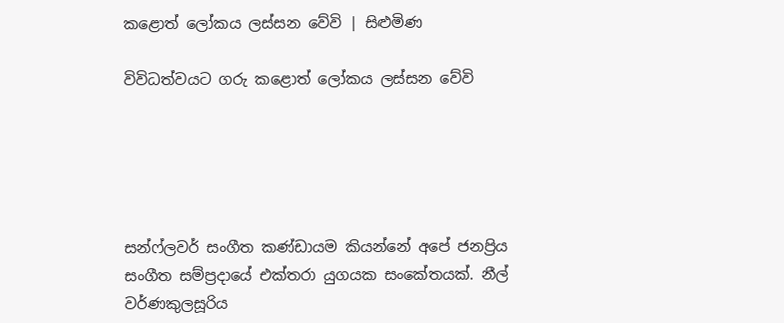කළොත් ලෝකය ලස්සන වේවි | සිළුමිණ

විවිධත්වයට ගරු කළොත් ලෝකය ලස්සන වේවි





සන්ෆ්ලවර් සංගීත කණ්ඩායම කියන්නේ අපේ ජනප්‍රිය සංගීත සම්ප්‍රදායේ එක්තරා යුගයක සංකේතයක්. නීල් වර්ණකුලසූරිය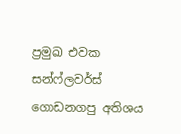ප්‍රමුඛ එවක සන්ෆ්ලවර්ස් ගොඩනගපු අතිශය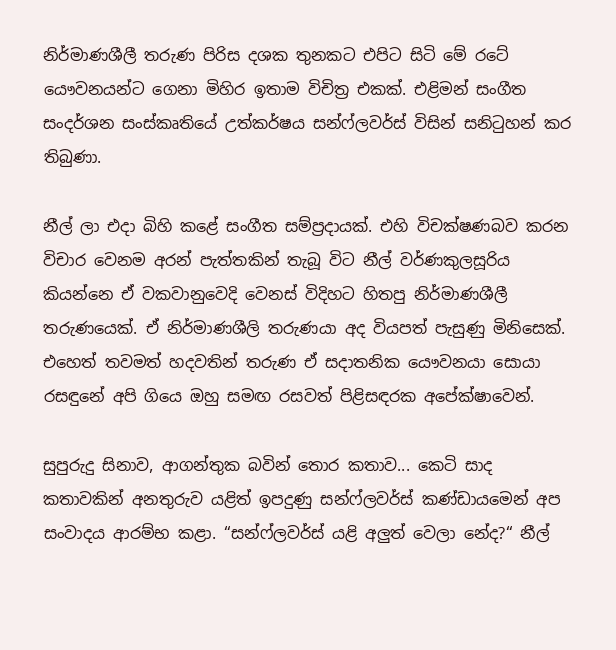නිර්මාණශීලී තරුණ පිරිස දශක තුනකට එපිට සිටි මේ රටේ යෞවනයන්ට ගෙනා මිහිර ඉතාම විචිත්‍ර එකක්. එළිමන් සංගීත සංදර්ශන සංස්කෘතියේ උත්කර්ෂය සන්ෆ්ලවර්ස් විසින් සනිටුහන් කර තිබුණා.

නීල් ලා එදා බිහි කළේ සංගීත සම්ප්‍රදායක්. එහි විචක්ෂණබව කරන විචාර වෙනම අරන් පැත්තකින් තැබූ විට නීල් වර්ණකුලසූරිය කියන්නෙ ඒ වකවානුවෙදි වෙනස් විදිහට හිතපු නිර්මාණශීලී තරුණයෙක්. ඒ නිර්මාණශීලි තරුණයා අද වියපත් පැසුණු මිනිසෙක්. එහෙත් තවමත් හදවතින් තරුණ ඒ සදාතනික යෞවනයා සොයා රසඳුනේ අපි ගියෙ ඔහු සමඟ රසවත් පිළිසඳරක අපේක්ෂාවෙන්.

සුපුරුදු සිනාව, ආගන්තුක බවින් තොර කතාව... කෙටි සාද කතාවකින් අනතුරුව යළිත් ඉපදුණු සන්ෆ්ලවර්ස් කණ්ඩායමෙන් අප සංවාදය ආරම්භ කළා. “සන්ෆ්ලවර්ස් යළි අලුත් වෙලා නේද?“ නීල්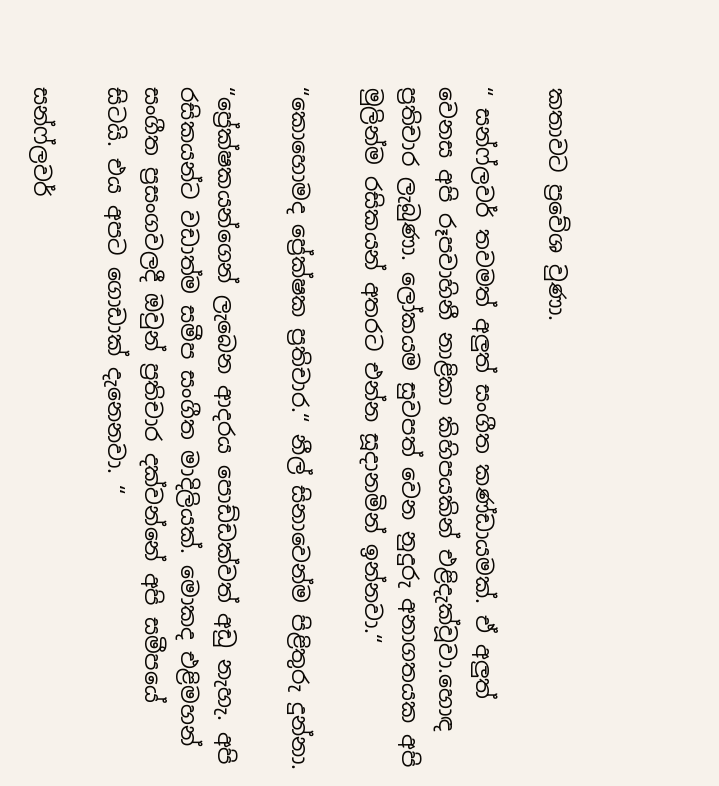කතාවට ප්‍රවේශ වුණා.

“ සන්ෆ්ලවර් තවමත් අලුත් සංගීත කණ්ඩායමක්. ඒ අලුත් වෙනස අපි රූපවාහිනී නාළිකා කිහිපයකින් එළිදැක්වූවා.හොඳ ප්‍රතිචාර ලැබුණා. ලෝකයම සුවපත් වෙන නුදුරු අනාගතයක අපි මුලින්ම රසිකයන් අතරට එන්න සූදානමින් ඉන්නවා.“

“කොහොමද ප්‍රේක්ෂක ප්‍රතිචාර.“ නීල් සිනාවෙන්ම පිළිතුරු දුන්නා.

“ප්‍රේක්ෂකයන්ගෙන් ලැබෙන ආදරය පොඩ්ඩක්වත් අඩු නැහැ. අපි රසිකයන්ට වඩාත්ම සමීප සංගීත මාදිලියක්. මොකද එළිමහන් සංගීත ප්‍රසංගවලදී ඔවුන් ප්‍රතිචාර දක්වන්නේ අපි සමීපයේ සිටයි. එය අපට ගොඩාක් දැනෙනවා. “

සන්ෆ්ලවර්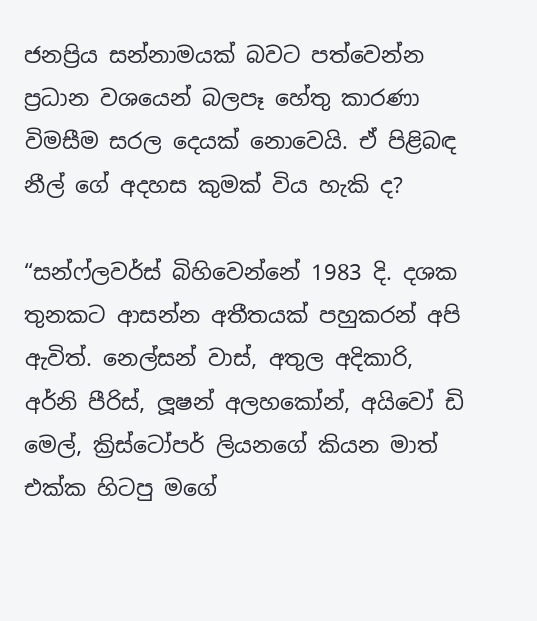ජනප්‍රිය සන්නාමයක් බවට පත්වෙන්න ප්‍රධාන වශයෙන් බලපෑ හේතු කාරණා විමසීම සරල දෙයක් නොවෙයි. ඒ පිළිබඳ නීල් ගේ අදහස කුමක් විය හැකි ද?

“සන්ෆ්ලවර්ස් බිහිවෙන්නේ 1983 දි. දශක තුනකට ආසන්න අතීතයක් පහුකරන් අපි ඇවිත්. නෙල්සන් වාස්, අතුල අදිකාරි, අර්නි පීරිස්, ලූෂන් අලහකෝන්, අයිවෝ ඩි මෙල්, ක්‍රිස්ටෝපර් ලියනගේ කියන මාත් එක්ක හිටපු මගේ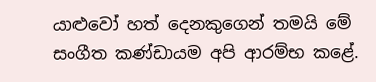යාළුවෝ හත් දෙනකුගෙන් තමයි මේ සංගීත කණ්ඩායම අපි ආරම්භ කළේ.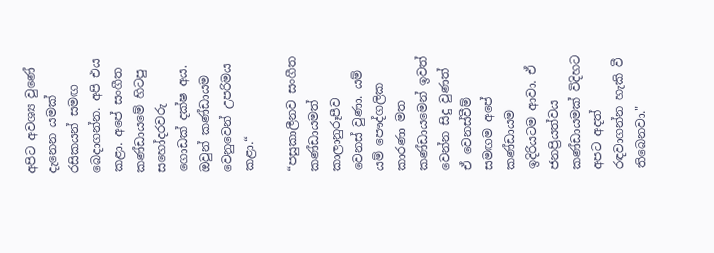අපිට අවශ්‍ය වුණේ දැනෙන යමක් රසිකයන් සමඟ බෙදාගන්න. අපි එය කළා. අපේ සංගීත කණ්ඩායමේ හිටපු සහෝදරවරු ගොඩක් දක්ෂ අය. ඔවුන් කණ්ඩායම වෙනුවෙන් උපරිමය කළා.“

“පසුකාලීනව සංගීත කණ්ඩායමත් කාලානුරූපීව වෙනස් වුණා. යම් යම් පෞද්ගලික කාරණා මත කණ්ඩායමෙන් ඉවත් වෙන්න සිදු වුණත් ඒ වෙනස්වීම් සමඟම අපේ කණ්ඩායම ඉදිරියටම ආවා. ඒ ජනප්‍රියත්වය කණ්ඩායමක් විදිහට අපට අදත් රඳවාගන්න හැකි වී තිබෙනවා."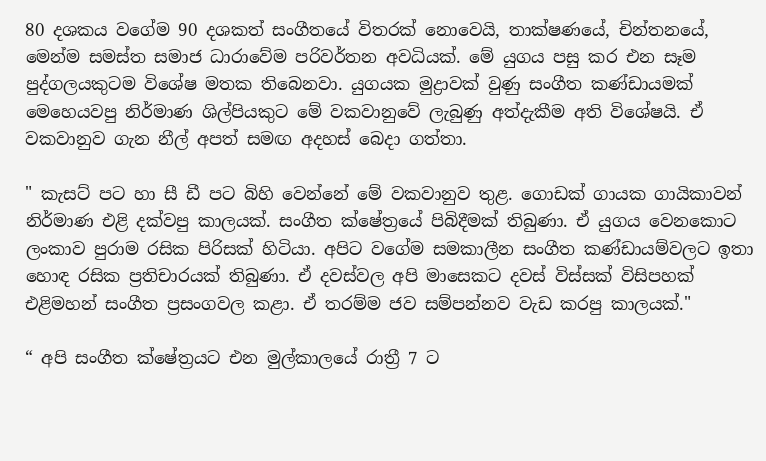80 දශකය වගේම 90 දශකත් සංගීතයේ විතරක් නොවෙයි, තාක්ෂණයේ, චින්තනයේ, මෙන්ම සමස්ත සමාජ ධාරාවේම පරිවර්තන අවධියක්. මේ යුගය පසු කර එන සෑම පුද්ගලයකුටම විශේෂ මතක තිබෙනවා. යුගයක මුද්‍රාවක් වුණු සංගීත කණ්ඩායමක් මෙහෙයවපු නිර්මාණ ශිල්පියකුට මේ වකවානුවේ ලැබුණු අත්දැකීම අති විශේෂයි. ඒ වකවානුව ගැන නීල් අපත් සමඟ අදහස් බෙදා ගත්තා.

" කැසට් පට හා සී ඩී පට බිහි වෙන්නේ මේ වකවානුව තුළ. ගොඩක් ගායක ගායිකාවන් නිර්මාණ එළි දක්වපු කාලයක්. සංගීත ක්ෂේත්‍රයේ පිබිදීමක් තිබුණා. ඒ යුගය වෙනකොට ලංකාව පුරාම රසික පිරිසක් හිටියා. අපිට වගේම සමකාලීන සංගීත කණ්ඩායම්වලට ඉතා හොඳ රසික ප්‍රතිචාරයක් තිබුණා. ඒ දවස්වල අපි මාසෙකට දවස් විස්සක් විසිපහක් එළිමහන් සංගීත ප්‍රසංගවල කළා. ඒ තරම්ම ජව සම්පන්නව වැඩ කරපු කාලයක්."

“ අපි සංගීත ක්ෂේත්‍රයට එන මුල්කාලයේ රාත්‍රී 7 ට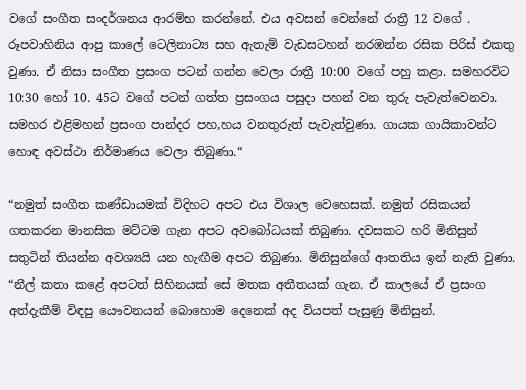වගේ සංගීත සංදර්ශනය ආරම්භ කරන්නේ. එය අවසන් වෙන්නේ රාත්‍රී 12 වගේ . රූපවාහිනිය ආපු කාලේ ටෙලිනාට්‍ය සහ ඇතැම් වැඩසටහන් නරඹන්න රසික පිරිස් එකතු වුණා. ඒ නිසා සංගීත ප්‍රසංග පටන් ගන්න වෙලා රාත්‍රී 10:00 වගේ පහු කළා. සමහරවිට 10:30 හෝ 10. 45ට වගේ පටන් ගත්ත ප්‍රසංගය පසුදා පහන් වන තුරු පැවැත්වෙනවා. සමහර එළිමහන් ප්‍රසංග පාන්දර පහ,හය වනතුරුත් පැවැත්වුණා. ගායක ගායිකාවන්ට හොඳ අවස්ථා නිර්මාණය වෙලා තිබුණා.“

“නමුත් සංගීත කණ්ඩායමක් විදිහට අපට එය විශාල වෙහෙසක්. නමුත් රසිකයන් ගතකරන මානසික මට්ටම ගැන අපට අවබෝධයක් තිබුණා. දවසකට හරි මිනිසුන් සතුටින් තියන්න අවශ්‍යයි යන හැඟීම අපට තිබුණා. මිනිසුන්ගේ ආතතිය ඉන් නැති වුණා. “නීල් කතා කළේ අපටත් සිහිනයක් සේ මතක අතීතයක් ගැන. ඒ කාලයේ ඒ ප්‍රසංග අත්දැකීම් විඳපු යෞවනයන් බොහොම දෙනෙක් අද වියපත් පැසුණු මිනිසුන්.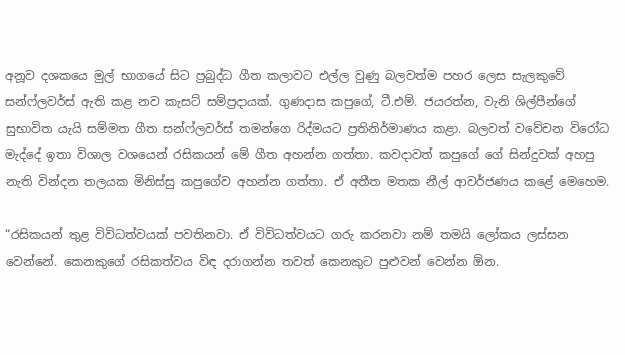අනූව දශකයෙ මුල් භාගයේ සිට ප්‍රබුද්ධ ගීත කලාවට එල්ල වුණු බලවත්ම පහර ලෙස සැලකුවේ සන්ෆ්ලවර්ස් ඇති කළ නව කැසට් සම්ප්‍රදායක්. ගුණදාස කපුගේ, ටී.එම්. ජයරත්න, වැනි ශිල්පීන්ගේ සුභාවිත යැයි සම්මත ගීත සන්ෆ්ලවර්ස් තමන්ගෙ රිද්මයට ප්‍රතිනිර්මාණය කළා. බලවත් වවේචන විරෝධ මැද්දේ ඉතා විශාල වශයෙන් රසිකයන් මේ ගීත අහන්න ගත්තා. කවදාවත් කපුගේ ගේ සින්දුවක් අහපු නැති වින්දන තලයක මිනිස්සු කපුගේව අහන්න ගත්තා. ඒ අතීත මතක නීල් ආවර්ජණය කළේ මෙහෙම.

“රසිකයන් තුළ විවිධත්වයක් පවතිනවා. ඒ විවිධත්වයට ගරු කරනවා නම් තමයි ලෝකය ලස්සන වෙන්නේ. කෙනකුගේ රසිකත්වය විඳ දරාගන්න තවත් කෙනකුට පුළුවන් වෙන්න ඕන.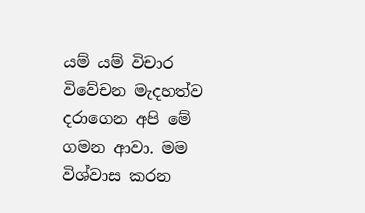යම් යම් විචාර විවේචන මැදහත්ව දරාගෙන අපි මේ ගමන ආවා. මම විශ්වාස කරන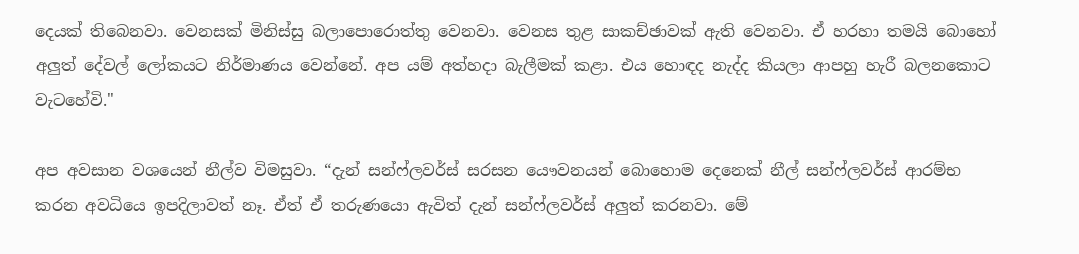දෙයක් තිබෙනවා. වෙනසක් මිනිස්සු බලාපොරොත්තු වෙනවා. වෙනස තුළ සාකච්ඡාවක් ඇති වෙනවා. ඒ හරහා තමයි බොහෝ අලුත් දේවල් ලෝකයට නිර්මාණය වෙන්නේ. අප යම් අත්හදා බැලීමක් කළා. එය හොඳද නැද්ද කියලා ආපහු හැරී බලනකොට වැටහේවි."

අප අවසාන වශයෙන් නීල්ව විමසුවා. “දැන් සන්ෆ්ලවර්ස් සරසන යෞවනයන් බොහොම දෙනෙක් නීල් සන්ෆ්ලවර්ස් ආරම්භ කරන අවධියෙ ඉපදිලාවත් නෑ. ඒත් ඒ තරුණයො ඇවිත් දැන් සන්ෆ්ලවර්ස් අලුත් කරනවා. මේ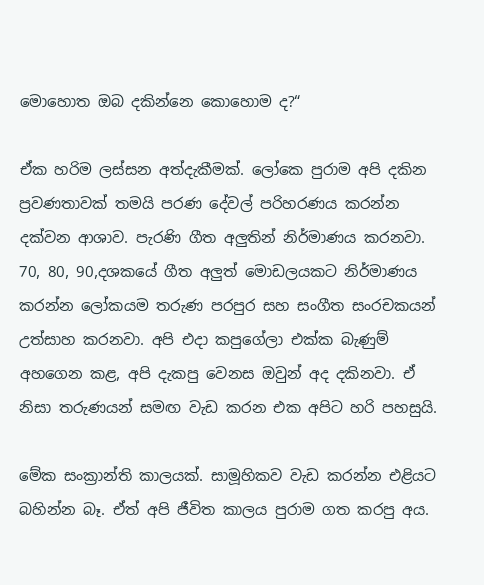මොහොත ඔබ දකින්නෙ කොහොම ද?“

ඒක හරිම ලස්සන අත්දැකීමක්. ලෝකෙ පුරාම අපි දකින ප්‍රවණතාවක් තමයි පරණ දේවල් පරිහරණය කරන්න දක්වන ආශාව. පැරණි ගීත අලුතින් නිර්මාණය කරනවා. 70, 80, 90,දශකයේ ගීත අලුත් මොඩලයකට නිර්මාණය කරන්න ලෝකයම තරුණ පරපුර සහ සංගීත සංරචකයන් උත්සාහ කරනවා. අපි එදා කපුගේලා එක්ක බැණුම් අහගෙන කළ, අපි දැකපු වෙනස ඔවුන් අද දකිනවා. ඒ නිසා තරුණයන් සමඟ වැඩ කරන එක අපිට හරි පහසුයි.

මේක සංක්‍රාන්ති කාලයක්. සාමූහිකව වැඩ කරන්න එළියට බහින්න බෑ. ඒත් අපි ජීවිත කාලය පුරාම ගත කරපු අය.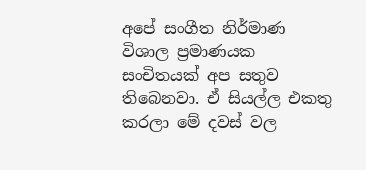අපේ සංගීත නිර්මාණ විශාල ප්‍රමාණයක සංචිතයක් අප සතුව තිබෙනවා. ඒ සියල්ල එකතු කරලා මේ දවස් වල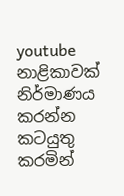youtube නාළිකාවක් නිර්මාණය කරන්න කටයුතු කරමින්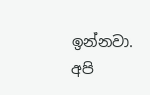ඉන්නවා. අපි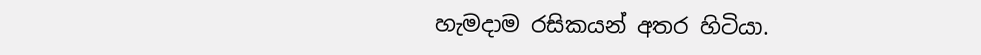හැමදාම රසිකයන් අතර හිටියා.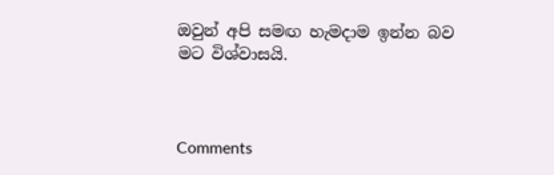ඔවුන් අපි සමඟ හැමදාම ඉන්න බව මට විශ්වාසයි.



Comments